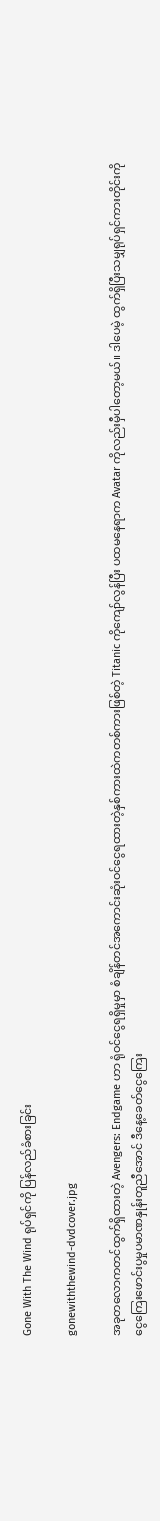Gone With The Wind ရုပ်ရှင်ကို ပြန်လည်ခံစားခြင်း

gonewiththewind-dvdcover.jpg

အခုတလောကတင်ထွက်ရှိထားတဲ့ Avengers: Endgame ဟာ ရုံဝင်ငွေရရှိမှုမှာ စံချိန်တင်အကောင်းဆုံးဝင်ငွေရထားတဲ့နှစ်ကားထဲကတစ်ကားဖြစ်တဲ့ Titanic ကိုကျော်လွန်ပြီး ပထမနေရာက Avatar ကိုလည်းမှီပါတော့မယ်။ ဒါပေမဲ့ ထွက်ရှိပြီးသမျှရုပ်ရှင်ကားတိုင်းကို ငွေကြေးဖောင်းပွမှုပမာဏနှုန်းတူညီအောင် ဒီနေ့ခေတ်ငွေကြေး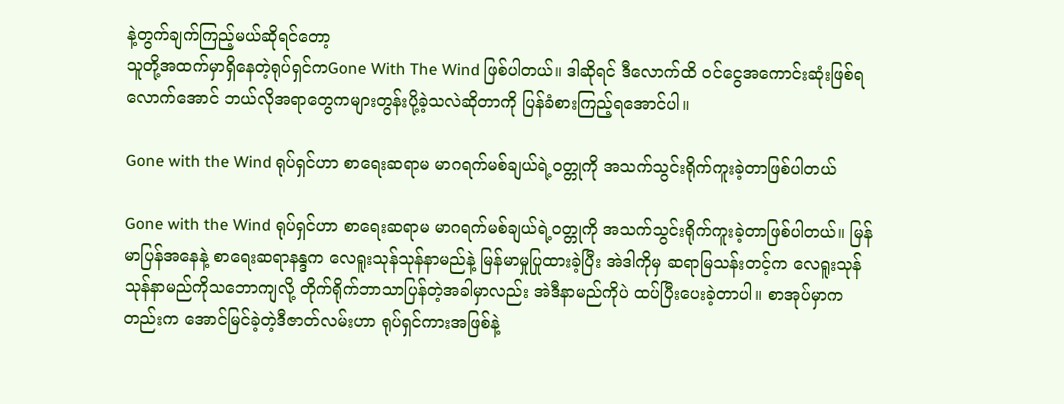နဲ့တွက်ချက်ကြည့်မယ်ဆိုရင်တော့
သူတို့အထက်မှာရှိနေတဲ့ရုပ်ရှင်ကGone With The Wind ဖြစ်ပါတယ်။ ဒါဆိုရင် ဒီလောက်ထိ ဝင်ငွေအကောင်းဆုံးဖြစ်ရလောက်အောင် ဘယ်လိုအရာတွေကများတွန်းပို့ခဲ့သလဲဆိုတာကို ပြန်ခံစားကြည့်ရအောင်ပါ။

Gone with the Wind ရုပ်ရှင်ဟာ စာရေးဆရာမ မာဂရက်မစ်ချယ်ရဲ့ဝတ္တုကို အသက်သွင်းရိုက်ကူးခဲ့တာဖြစ်ပါတယ်

Gone with the Wind ရုပ်ရှင်ဟာ စာရေးဆရာမ မာဂရက်မစ်ချယ်ရဲ့ဝတ္တုကို အသက်သွင်းရိုက်ကူးခဲ့တာဖြစ်ပါတယ်။ မြန်မာပြန်အနေနဲ့ စာရေးဆရာနန္ဒက လေရူးသုန်သုန်နာမည်နဲ့ မြန်မာမှုပြုထားခဲ့ပြီး အဲဒါကိုမှ ဆရာမြသန်းတင့်က လေရူးသုန်သုန်နာမည်ကိုသဘောကျလို့ တိုက်ရိုက်ဘာသာပြန်တဲ့အခါမှာလည်း အဲဒီနာမည်ကိုပဲ ထပ်ပြီးပေးခဲ့တာပါ။ စာအုပ်မှာကတည်းက အောင်မြင်ခဲ့တဲ့ဒီဇာတ်လမ်းဟာ ရုပ်ရှင်ကားအဖြစ်နဲ့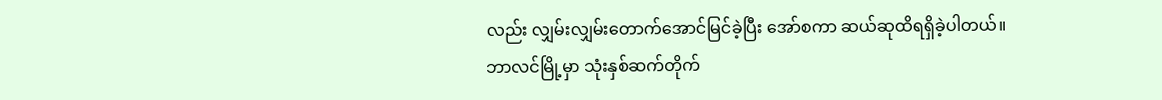လည်း လျှမ်းလျှမ်းတောက်အောင်မြင်ခဲ့ပြီး အော်စကာ ဆယ်ဆုထိရရှိခဲ့ပါတယ်။ ဘာလင်မြို့မှာ သုံးနှစ်ဆက်တိုက်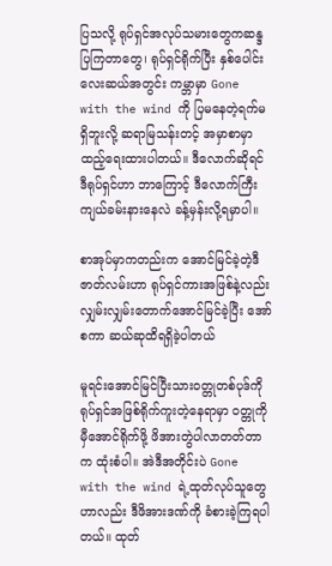ပြသလို့ ရုပ်ရှင်အလုပ်သမားတွေကဆန္ဒပြကြတာတွေ၊ ရုပ်ရှင်ရိုက်ပြီး နှစ်ပေါင်းလေးဆယ်အတွင်း ကမ္ဘာမှာ Gone with the wind ကို ပြမနေတဲ့ရက်မရှိဘူးလို့ ဆရာမြသန်းတင့် အမှာစာမှာ ထည့်ရေးထားပါတယ်။ ဒီလောက်ဆိုရင် ဒီရုပ်ရှင်ဟာ ဘာကြောင့် ဒီလောက်ကြီးကျယ်ခမ်းနားနေလဲ ခန့်မှန်းလို့ရမှာပါ။

စာအုပ်မှာကတည်းက အောင်မြင်ခဲ့တဲ့ဒီဇာတ်လမ်းဟာ ရုပ်ရှင်ကားအဖြစ်နဲ့လည်း လျှမ်းလျှမ်းတောက်အောင်မြင်ခဲ့ပြီး အော်စကာ ဆယ်ဆုထိရရှိခဲ့ပါတယ်

မူရင်းအောင်မြင်ပြီးသားဝတ္တုတစ်ပုဒ်ကို ရုပ်ရှင်အဖြစ်ရိုက်ကူးတဲ့နေရာမှာ ဝတ္တုကိုမှီအောင်ရိုက်ဖို့ ဖိအားတွဲပါလာတတ်တာက ထုံးစံပါ။ အဲဒီအတိုင်းပဲ Gone with the wind ရဲ့ထုတ်လုပ်သူတွေဟာလည်း ဒီဖိအားဒဏ်ကို ခံစားခဲ့ကြရပါတယ်။ ထုတ်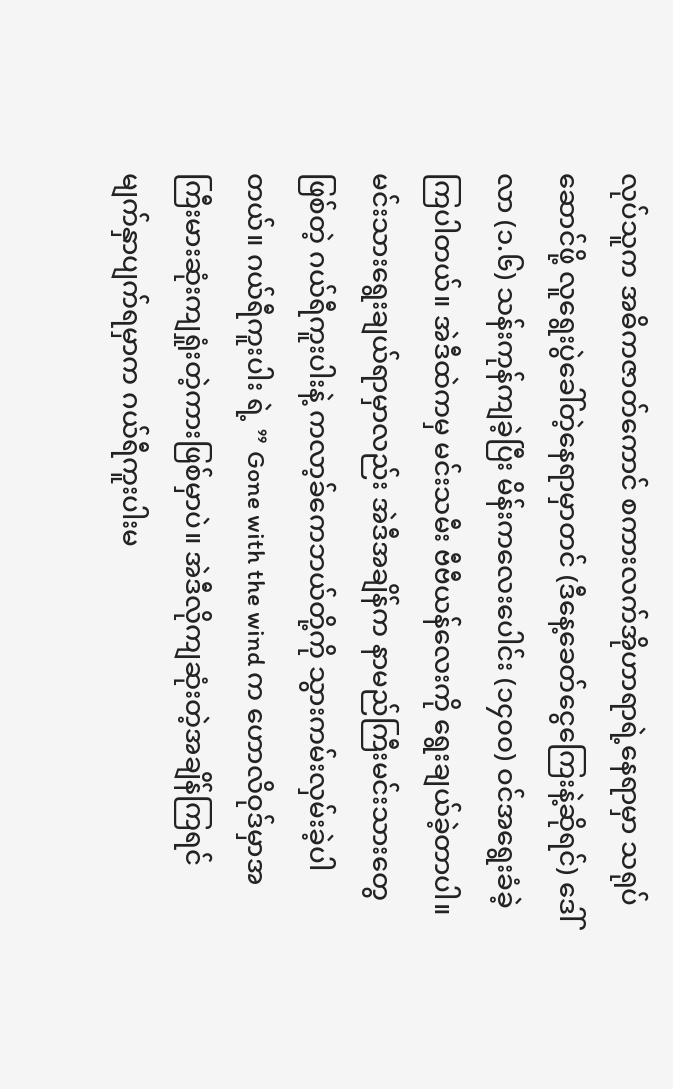လုပ်သူက အဓိကဇာတ်ကောင် စကားလက်အိုဟာရာရဲ့နေရာမှာ သရုပ်ဆောင်ဖို့ လူရွေးပွဲခေါ်တဲ့နေရာမှာတင် (ဒီနေ့ခေတ်ငွေကြေးနဲ့ဆိုရင်) ဒေါ်လာ (၁.၆) သန်းကုန်ကျခဲ့ပြီး မိန်းကလေးပေါင်း (၁၄၀၀) ဝင်အရွေးခံခဲ့ကြပါတယ်။ အဲဒီထဲကမှ မင်းသမီး ဗီဗီယန်လေးကို ရွေးချယ်ခဲ့တာပါ။ မင်းသားရွေးချယ်ရာမှာလည်း အဲဒီအချိန်က နာမည်ကြီးမင်းသားတွေဖြစ်တဲ့ ဂယ်ရီကူးပါးနဲ့ ကလာ့ခ်ကေဘယ်တို့ကို သွားကမ်းလှမ်းခဲ့ပါတယ်။ ဂယ်ရီကူးပါး ရဲ့ ” Gone with the wind က ဟောလိဝုဒ်မှာအကြီးမားဆုံးကျရှုံးတဲ့ကားဖြစ်မှာပဲ။ အဲဒီလိုကျဆုံးတဲ့အချိန်ကြရင် မျက်နှာပျက်ရမှာက ဂယ်ရီကူးပါးမ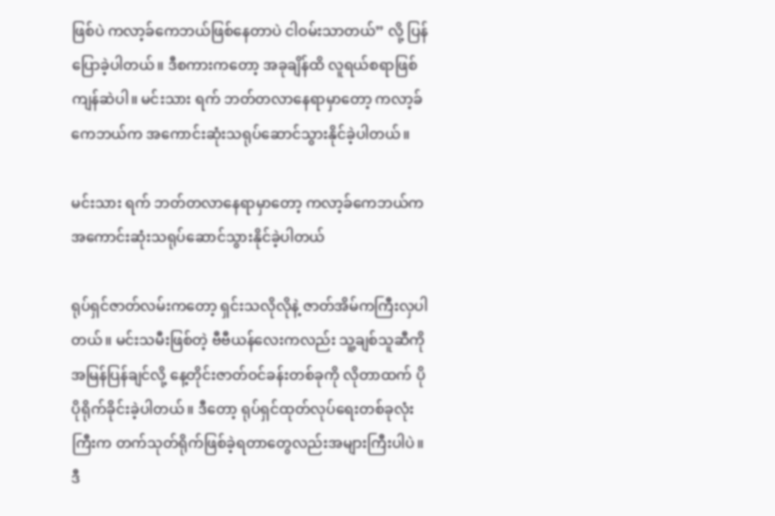ဖြစ်ပဲ ကလာ့ခ်ကေဘယ်ဖြစ်နေတာပဲ ငါဝမ်းသာတယ်” လို့ ပြန်ပြောခဲ့ပါတယ်။ ဒီစကားကတော့ အခုချိန်ထိ လူရယ်စရာဖြစ်ကျန်ဆဲပါ။ မင်းသား ရက် ဘတ်တလာနေရာမှာတော့ ကလာ့ခ်ကေဘယ်က အကောင်းဆုံးသရုပ်ဆောင်သွားနိုင်ခဲ့ပါတယ်။

မင်းသား ရက် ဘတ်တလာနေရာမှာတော့ ကလာ့ခ်ကေဘယ်က အကောင်းဆုံးသရုပ်ဆောင်သွားနိုင်ခဲ့ပါတယ်

ရုပ်ရှင်ဇာတ်လမ်းကတော့ ရှင်းသလိုလိုနဲ့ ဇာတ်အိမ်ကကြီးလှပါတယ်။ မင်းသမီးဖြစ်တဲ့ ဗီဗီယန်လေးကလည်း သူ့ချစ်သူဆီကိုအမြန်ပြန်ချင်လို့ နေ့တိုင်းဇာတ်ဝင်ခန်းတစ်ခုကို လိုတာထက် ပိုပိုရိုက်ခိုင်းခဲ့ပါတယ်။ ဒီတော့ ရုပ်ရှင်ထုတ်လုပ်ရေးတစ်ခုလုံးကြီးက တက်သုတ်ရိုက်ဖြစ်ခဲ့ရတာတွေလည်းအများကြီးပါပဲ။ ဒီ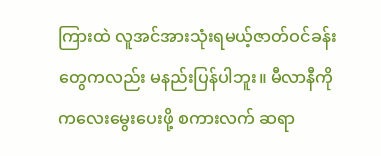ကြားထဲ လူအင်အားသုံးရမယ့်ဇာတ်ဝင်ခန်းတွေကလည်း မနည်းပြန်ပါဘူး။ မီလာနီကို ကလေးမွေးပေးဖို့ စကားလက် ဆရာ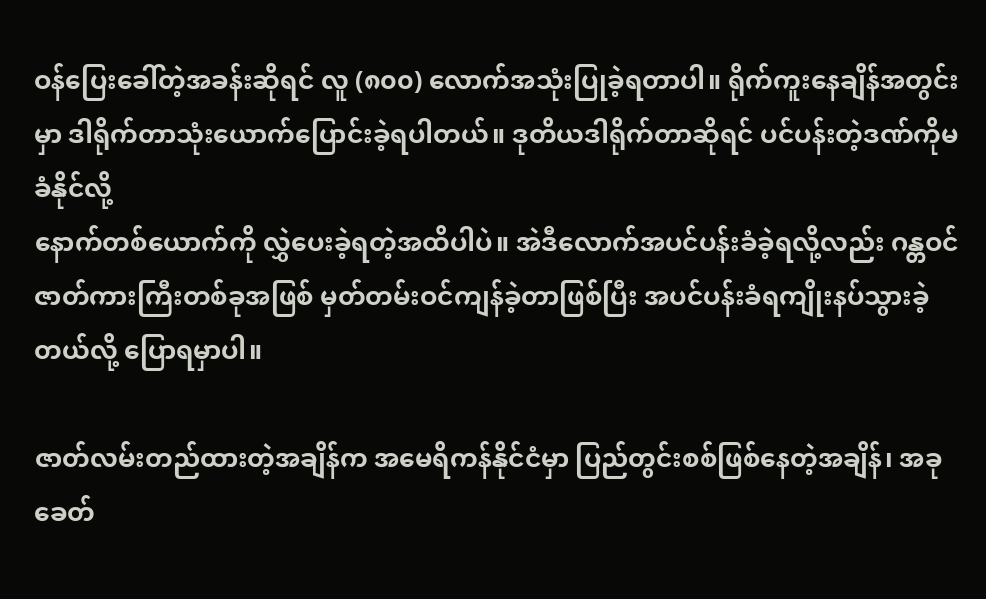ဝန်ပြေးခေါ်တဲ့အခန်းဆိုရင် လူ (၈၀၀) လောက်အသုံးပြုခဲ့ရတာပါ။ ရိုက်ကူးနေချိန်အတွင်းမှာ ဒါရိုက်တာသုံးယောက်ပြောင်းခဲ့ရပါတယ်။ ဒုတိယဒါရိုက်တာဆိုရင် ပင်ပန်းတဲ့ဒဏ်ကိုမခံနိုင်လို့
နောက်တစ်ယောက်ကို လွှဲပေးခဲ့ရတဲ့အထိပါပဲ။ အဲဒီလောက်အပင်ပန်းခံခဲ့ရလို့လည်း ဂန္တဝင်ဇာတ်ကားကြီးတစ်ခုအဖြစ် မှတ်တမ်းဝင်ကျန်ခဲ့တာဖြစ်ပြီး အပင်ပန်းခံရကျိုးနပ်သွားခဲ့တယ်လို့ ပြောရမှာပါ။

ဇာတ်လမ်းတည်ထားတဲ့အချိန်က အမေရိကန်နိုင်ငံမှာ ပြည်တွင်းစစ်ဖြစ်နေတဲ့အချိန်၊ အခုခေတ်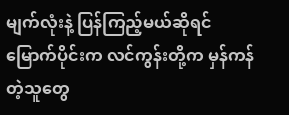မျက်လုံးနဲ့ ပြန်ကြည့်မယ်ဆိုရင် မြောက်ပိုင်းက လင်ကွန်းတို့က မှန်ကန်တဲ့သူတွေ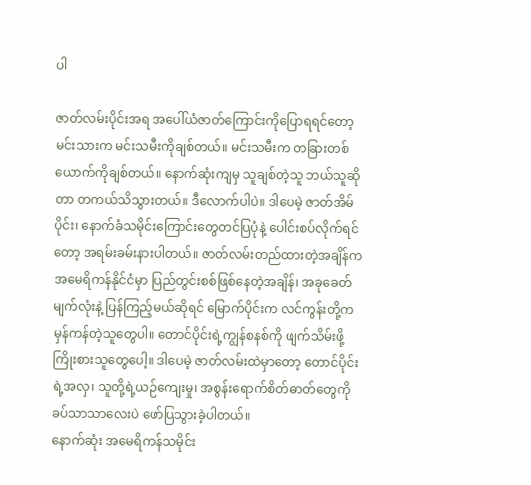ပါ

ဇာတ်လမ်းပိုင်းအရ အပေါ်ယံဇာတ်ကြောင်းကိုပြောရရင်တော့ မင်းသားက မင်းသမီးကိုချစ်တယ်။ မင်းသမီးက တခြားတစ်ယောက်ကိုချစ်တယ်။ နောက်ဆုံးကျမှ သူချစ်တဲ့သူ ဘယ်သူဆိုတာ တကယ်သိသွားတယ်။ ဒီလောက်ပါပဲ။ ဒါပေမဲ့ ဇာတ်အိမ်ပိုင်း၊ နောက်ခံသမိုင်းကြောင်းတွေတင်ပြပုံနဲ့ ပေါင်းစပ်လိုက်ရင်တော့ အရမ်းခမ်းနားပါတယ်။ ဇာတ်လမ်းတည်ထားတဲ့အချိန်က အမေရိကန်နိုင်ငံမှာ ပြည်တွင်းစစ်ဖြစ်နေတဲ့အချိန်၊ အခုခေတ်မျက်လုံးနဲ့ ပြန်ကြည့်မယ်ဆိုရင် မြောက်ပိုင်းက လင်ကွန်းတို့က မှန်ကန်တဲ့သူတွေပါ။ တောင်ပိုင်းရဲ့ကျွန်စနစ်ကို ဖျက်သိမ်းဖို့ကြိုးစားသူတွေပေါ့။ ဒါပေမဲ့ ဇာတ်လမ်းထဲမှာတော့ တောင်ပိုင်းရဲ့အလှ၊ သူတို့ရဲ့ယဉ်ကျေးမှု၊ အစွန်းရောက်စိတ်ဓာတ်တွေကို ခပ်သာသာလေးပဲ ဖော်ပြသွားခဲ့ပါတယ်။
နောက်ဆုံး အမေရိကန်သမိုင်း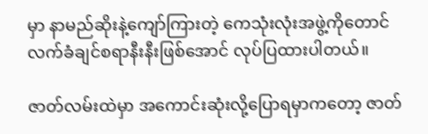မှာ နာမည်ဆိုးနဲ့ကျော်ကြားတဲ့ ကေသုံးလုံးအဖွဲ့ကိုတောင် လက်ခံချင်စရာနီးနီးဖြစ်အောင် လုပ်ပြထားပါတယ်။

ဇာတ်လမ်းထဲမှာ အကောင်းဆုံးလို့ပြောရမှာကတော့ ဇာတ်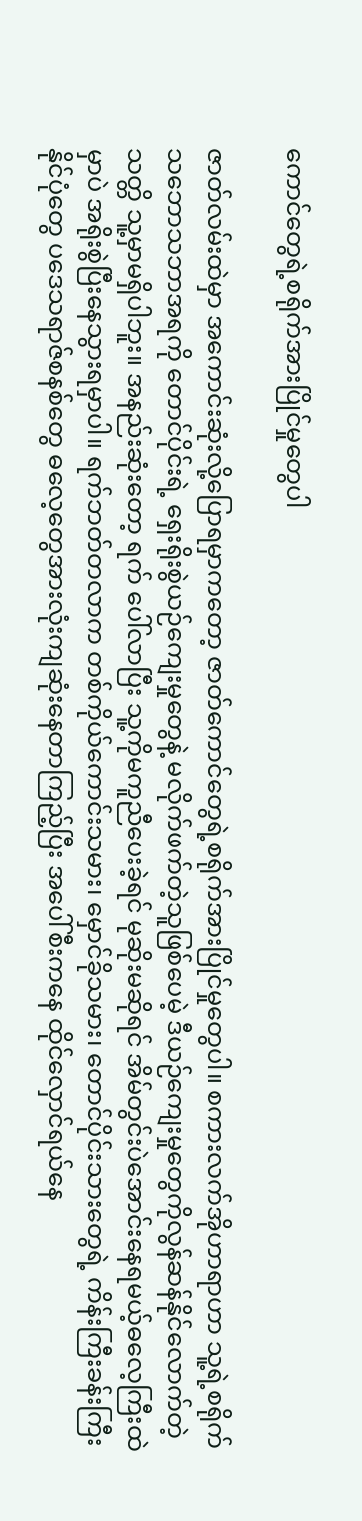ကောင်တွေရဲ့စရိုက်အားပြိုင်မှုတွေပါ

ဇာတ်လမ်းထဲမှာ အကောင်းဆုံးလို့ပြောရမှာကတော့ ဇာတ်ကောင်တွေရဲ့စရိုက်အားပြိုင်မှုတွေပါ။ စကားလက်အိုဟာရာဟာ သူ့ရဲ့စရိုက်သဘောသဘာအရကို တောင်ပိုင်းရဲ့ ရှေးရိုးစွဲယဉ်ကျေးမှုတွေနဲ့ မလိုက်ဖက်တဲ့သူဖြစ်ပေမဲ့ ဒီယဉ်ကျေးမှုတွေကိုလွန်ဆန်နိုင်လောက်တဲ့သတ္တိ သူ့မှာမရှိပါဘူး။ အနည်းဆုံးတော့ ရက် ပေါ်လာပြီး သူ့ကိုမကူညီပေးခဲ့ရင် မုဆိုးမဆိုရင် အိမ်တွင်းပဲအောင်းနေရမယ့်ဓလေ့ကြီးထဲမှာပဲ အရိုးစွဲပြီးနေသွားရမှာပါ။ ရက်ဘတ်တလာက တစ်ကိုယ်ကောင်းသမား၊ မှောင်ခိုသမား၊ တောင်ပိုင်းသားတွေရဲ့ ကိန်းကြီးခန်းကြီးနိုင်ပုံတွေ ပဒေသရာဇ်စနစ်တွေ ဓလေ့တွေအားလုံးကျဆုံးနေတာကြည့်ပြီး အပေါ်စီးကနေ ထိုင်လှောင်ရယ်နေ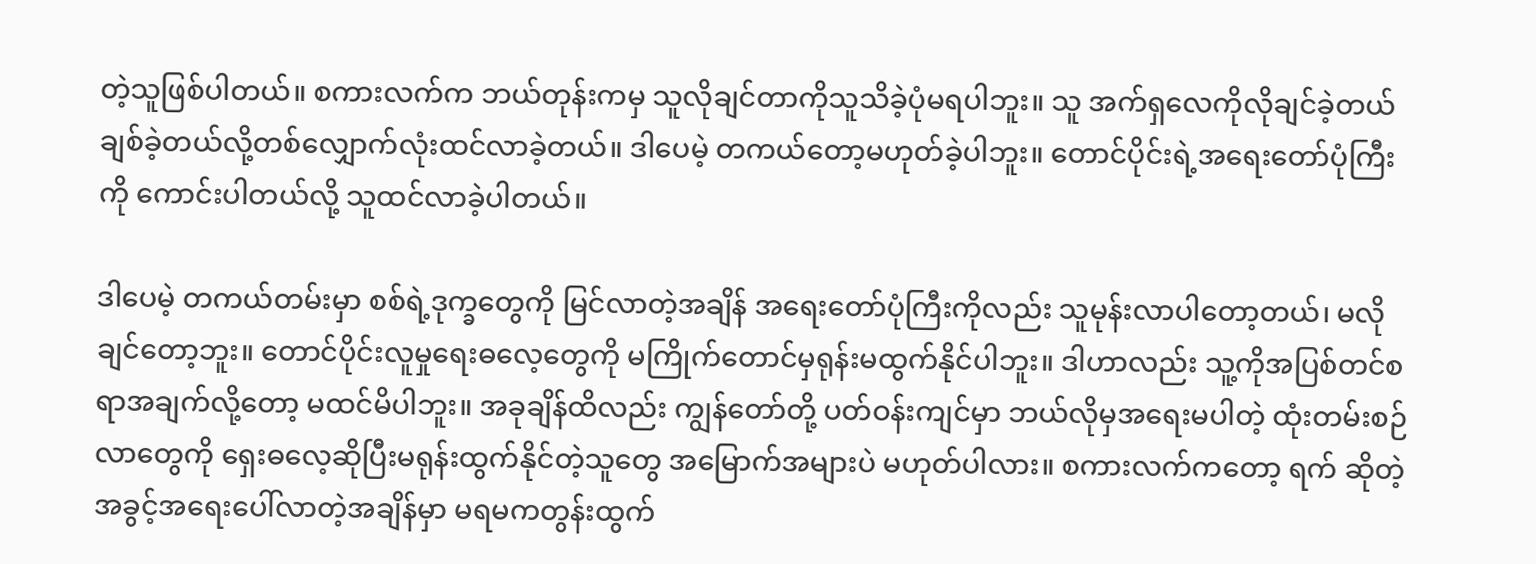တဲ့သူဖြစ်ပါတယ်။ စကားလက်က ဘယ်တုန်းကမှ သူလိုချင်တာကိုသူသိခဲ့ပုံမရပါဘူး။ သူ အက်ရှလေကိုလိုချင်ခဲ့တယ် ချစ်ခဲ့တယ်လို့တစ်လျှောက်လုံးထင်လာခဲ့တယ်။ ဒါပေမဲ့ တကယ်တော့မဟုတ်ခဲ့ပါဘူး။ တောင်ပိုင်းရဲ့အရေးတော်ပုံကြီးကို ကောင်းပါတယ်လို့ သူထင်လာခဲ့ပါတယ်။

ဒါပေမဲ့ တကယ်တမ်းမှာ စစ်ရဲ့ဒုက္ခတွေကို မြင်လာတဲ့အချိန် အရေးတော်ပုံကြီးကိုလည်း သူမုန်းလာပါတော့တယ်၊ မလိုချင်တော့ဘူး။ တောင်ပိုင်းလူမှုရေးဓလေ့တွေကို မကြိုက်တောင်မှရုန်းမထွက်နိုင်ပါဘူး။ ဒါဟာလည်း သူ့ကိုအပြစ်တင်စရာအချက်လို့တော့ မထင်မိပါဘူး။ အခုချိန်ထိလည်း ကျွန်တော်တို့ ပတ်ဝန်းကျင်မှာ ဘယ်လိုမှအရေးမပါတဲ့ ထုံးတမ်းစဉ်လာတွေကို ရှေးဓလေ့ဆိုပြီးမရုန်းထွက်နိုင်တဲ့သူတွေ အမြောက်အများပဲ မဟုတ်ပါလား။ စကားလက်ကတော့ ရက် ဆိုတဲ့အခွင့်အရေးပေါ်လာတဲ့အချိန်မှာ မရမကတွန်းထွက်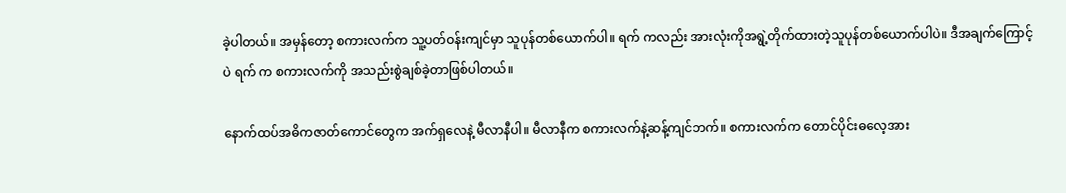ခဲ့ပါတယ်။ အမှန်တော့ စကားလက်က သူ့ပတ်ဝန်းကျင်မှာ သူပုန်တစ်ယောက်ပါ။ ရက် ကလည်း အားလုံးကိုအရွဲ့တိုက်ထားတဲ့သူပုန်တစ်ယောက်ပါပဲ။ ဒီအချက်ကြောင့်ပဲ ရက် က စကားလက်ကို အသည်းစွဲချစ်ခဲ့တာဖြစ်ပါတယ်။

နောက်ထပ်အဓိကဇာတ်ကောင်တွေက အက်ရှလေနဲ့ မီလာနီပါ။ မီလာနီက စကားလက်နဲ့ဆန့်ကျင်ဘက်။ စကားလက်က တောင်ပိုင်းဓလေ့အား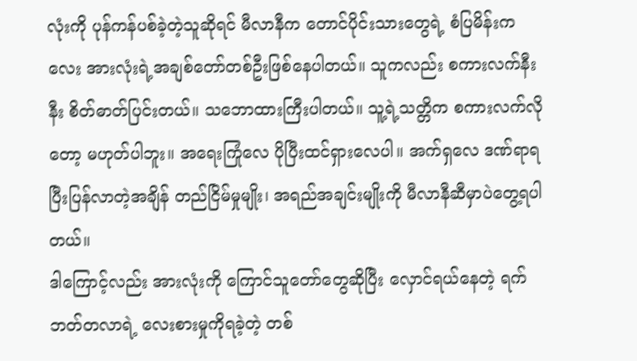လုံးကို ပုန်ကန်ပစ်ခဲ့တဲ့သူဆိုရင် မီလာနီက တောင်ပိုင်းသားတွေရဲ့ စံပြမိန်းကလေး အားလုံးရဲ့အချစ်တော်တစ်ဦးဖြစ်နေပါတယ်။ သူကလည်း စကားလက်နီးနီး စိတ်ဓာတ်ပြင်းတယ်။ သဘောထားကြီးပါတယ်။ သူ့ရဲ့သတ္တိက စကားလက်လိုတော့ မဟုတ်ပါဘူး။ အရေးကြုံလေ ပိုပြီးထင်ရှားလေပါ။ အက်ရှလေ ဒဏ်ရာရပြီးပြန်လာတဲ့အချိန် တည်ငြိမ်မှုမျိုး၊ အရည်အချင်းမျိုးကို မီလာနီဆီမှာပဲတွေ့ရပါတယ်။
ဒါကြောင့်လည်း အားလုံးကို ကြောင်သူတော်တွေဆိုပြီး လှောင်ရယ်နေတဲ့ ရက်ဘတ်တလာရဲ့ လေးစားမှုကိုရခဲ့တဲ့ တစ်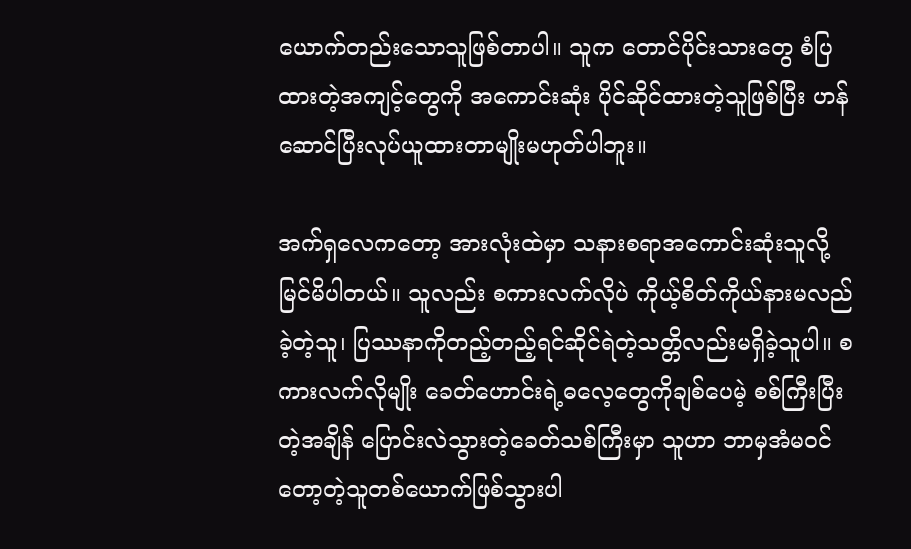ယောက်တည်းသောသူဖြစ်တာပါ။ သူက တောင်ပိုင်းသားတွေ စံပြထားတဲ့အကျင့်တွေကို အကောင်းဆုံး ပိုင်ဆိုင်ထားတဲ့သူဖြစ်ပြီး ဟန်ဆောင်ပြီးလုပ်ယူထားတာမျိုးမဟုတ်ပါဘူး။

အက်ရှလေကတော့ အားလုံးထဲမှာ သနားစရာအကောင်းဆုံးသူလို့မြင်မိပါတယ်။ သူလည်း စကားလက်လိုပဲ ကိုယ့်စိတ်ကိုယ်နားမလည်ခဲ့တဲ့သူ၊ ပြဿနာကိုတည့်တည့်ရင်ဆိုင်ရဲတဲ့သတ္တိလည်းမရှိခဲ့သူပါ။ စကားလက်လိုမျိုး ခေတ်ဟောင်းရဲ့ဓလေ့တွေကိုချစ်ပေမဲ့ စစ်ကြီးပြီးတဲ့အချိန် ပြောင်းလဲသွားတဲ့ခေတ်သစ်ကြီးမှာ သူဟာ ဘာမှအံမဝင်တော့တဲ့သူတစ်ယောက်ဖြစ်သွားပါ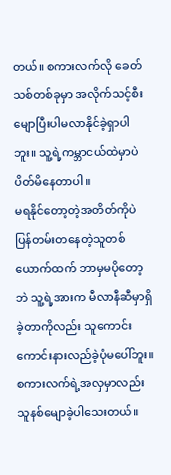တယ်။ စကားလက်လို ခေတ်သစ်တစ်ခုမှာ အလိုက်သင့်စီးမျောပြီးပါမလာနိုင်ခဲ့ရှာပါဘူး။ သူ့ရဲ့ကမ္ဘာငယ်ထဲမှာပဲ ပိတ်မိနေတာပါ။
မရနိုင်တော့တဲ့အတိတ်ကိုပဲ ပြန်တမ်းတနေတဲ့သူတစ်ယောက်ထက် ဘာမှမပိုတော့ဘဲ သူ့ရဲ့အားက မီလာနီဆီမှာရှိခဲ့တာကိုလည်း သူကောင်းကောင်းနားလည်ခဲ့ပုံမပေါ်ဘူး။ စကားလက်ရဲ့အလှမှာလည်း သူနစ်မျောခဲ့ပါသေးတယ်။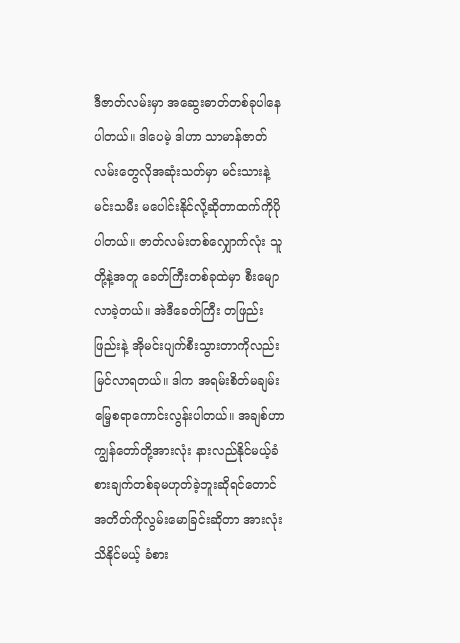ဒီဇာတ်လမ်းမှာ အဆွေးဓာတ်တစ်ခုပါနေပါတယ်။ ဒါပေမဲ့ ဒါဟာ သာမာန်ဇာတ်လမ်းတွေလိုအဆုံးသတ်မှာ မင်းသားနဲ့ မင်းသမီး မပေါင်းနိုင်လို့ဆိုတာထက်ကိုပိုပါတယ်။ ဇာတ်လမ်းတစ်လျှောက်လုံး သူတို့နဲ့အတူ ခေတ်ကြီးတစ်ခုထဲမှာ စီးမျောလာခဲ့တယ်။ အဲဒီခေတ်ကြီး တဖြည်းဖြည်းနဲ့ အိုမင်းပျက်စီးသွားတာကိုလည်း မြင်လာရတယ်။ ဒါက အရမ်းစိတ်မချမ်းမြေ့စရာကောင်းလွန်းပါတယ်။ အချစ်ဟာ ကျွန်တော်တို့အားလုံး နားလည်နိုင်မယ့်ခံစားချက်တစ်ခုမဟုတ်ခဲ့ဘူးဆိုရင်တောင် အတိတ်ကိုလွမ်းမောခြင်းဆိုတာ အားလုံးသိနိုင်မယ့် ခံစား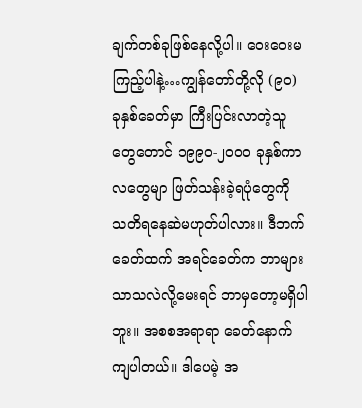ချက်တစ်ခုဖြစ်နေလို့ပါ။ ဝေးဝေးမကြည့်ပါနဲ့…ကျွန်တော်တို့လို (၉၀) ခုနှစ်ခေတ်မှာ ကြီးပြင်းလာတဲ့သူတွေတောင် ၁၉၉၀-၂၀၀၀ ခုနှစ်ကာလတွေမျာ ဖြတ်သန်းခဲ့ရပုံတွေကို သတိရနေဆဲမဟုတ်ပါလား။ ဒီဘက်ခေတ်ထက် အရင်ခေတ်က ဘာများသာသလဲလို့မေးရင် ဘာမှတော့မရှိပါဘူး။ အစစအရာရာ ခေတ်နောက်ကျပါတယ်။ ဒါပေမဲ့ အ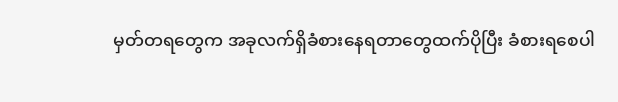မှတ်တရတွေက အခုလက်ရှိခံစားနေရတာတွေထက်ပိုပြီး ခံစားရစေပါ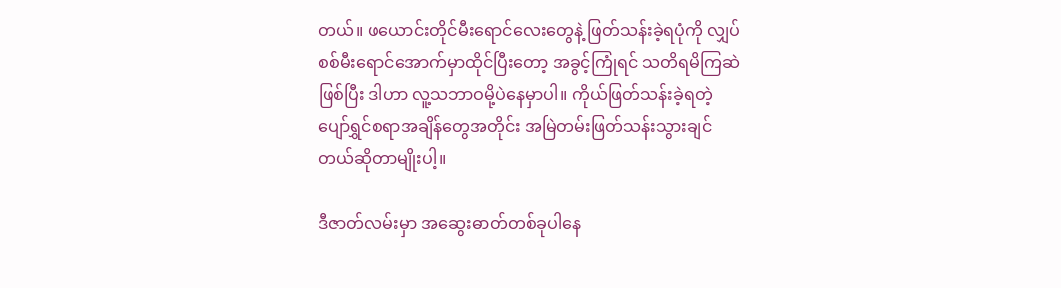တယ်။ ဖယောင်းတိုင်မီးရောင်လေးတွေနဲ့ ဖြတ်သန်းခဲ့ရပုံကို လျှပ်စစ်မီးရောင်အောက်မှာထိုင်ပြီးတော့ အခွင့်ကြုံရင် သတိရမိကြဆဲဖြစ်ပြီး ဒါဟာ လူ့သဘာဝမို့ပဲနေမှာပါ။ ကိုယ်ဖြတ်သန်းခဲ့ရတဲ့ ပျော်ရွှင်စရာအချိန်တွေအတိုင်း အမြဲတမ်းဖြတ်သန်းသွားချင်တယ်ဆိုတာမျိုးပါ့။

ဒီဇာတ်လမ်းမှာ အဆွေးဓာတ်တစ်ခုပါနေ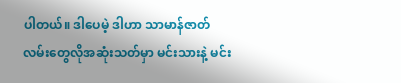ပါတယ်။ ဒါပေမဲ့ ဒါဟာ သာမာန်ဇာတ်လမ်းတွေလိုအဆုံးသတ်မှာ မင်းသားနဲ့ မင်း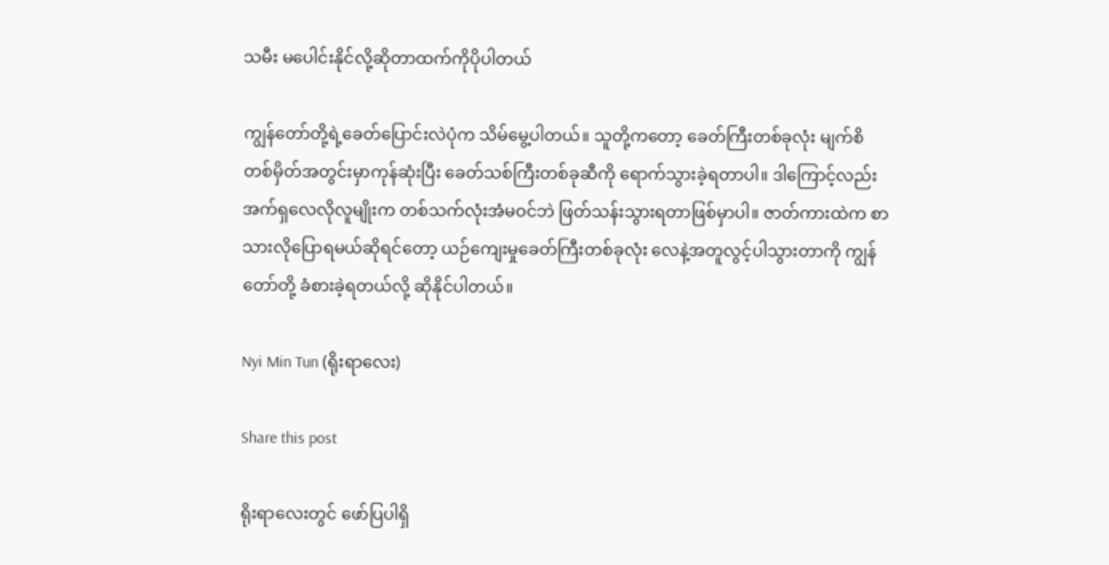သမီး မပေါင်းနိုင်လို့ဆိုတာထက်ကိုပိုပါတယ်

ကျွန်တော်တို့ရဲ့ခေတ်ပြောင်းလဲပုံက သိမ်မွေ့ပါတယ်။ သူတို့ကတော့ ခေတ်ကြီးတစ်ခုလုံး မျက်စိတစ်မှိတ်အတွင်းမှာကုန်ဆုံးပြီး ခေတ်သစ်ကြီးတစ်ခုဆီကို ရောက်သွားခဲ့ရတာပါ။ ဒါကြောင့်လည်း အက်ရှလေလိုလူမျိုးက တစ်သက်လုံးအံမဝင်ဘဲ ဖြတ်သန်းသွားရတာဖြစ်မှာပါ။ ဇာတ်ကားထဲက စာသားလိုပြောရမယ်ဆိုရင်တော့ ယဉ်ကျေးမှုခေတ်ကြီးတစ်ခုလုံး လေနဲ့အတူလွင့်ပါသွားတာကို ကျွန်တော်တို့ ခံစားခဲ့ရတယ်လို့ ဆိုနိုင်ပါတယ်။

Nyi Min Tun (ရိုးရာလေး)

Share this post

ရိုးရာလေးတွင် ဖော်ပြပါရှိ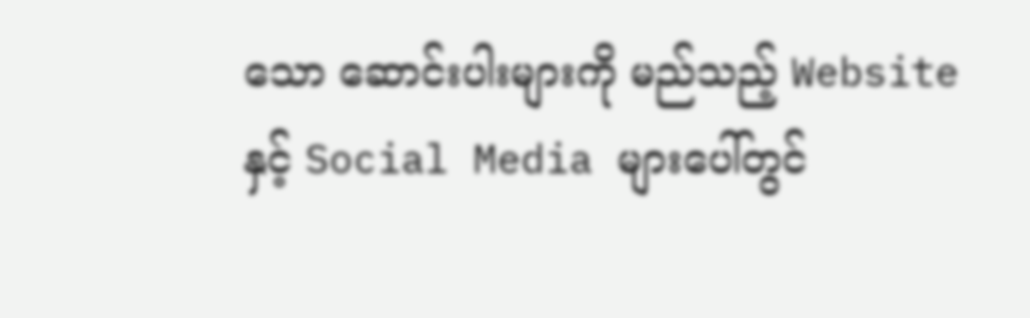သော ဆောင်းပါးများကို မည်သည့် Website နှင့် Social Media များပေါ်တွင်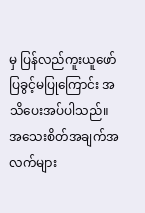မှ ပြန်လည်ကူးယူဖော်ပြခွင့်မပြုကြောင်း အသိပေးအပ်ပါသည်။ အသေးစိတ်အချက်အလက်များ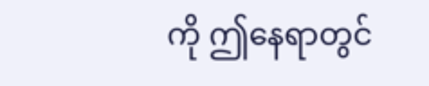ကို ဤနေရာတွင်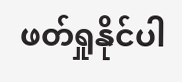ဖတ်ရှုနိုင်ပါ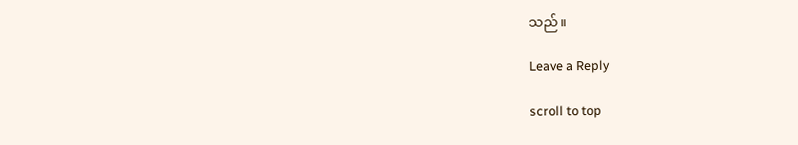သည်။

Leave a Reply

scroll to top